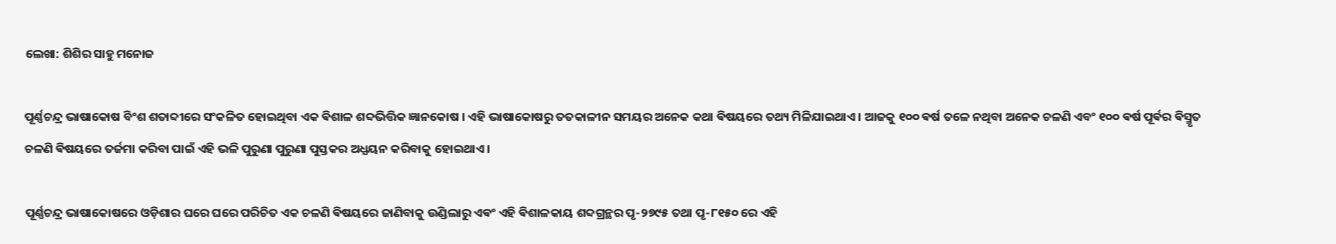ଲେଖା: ଶିଶିର ସାହୁ ମନୋଜ

ପୂର୍ଣ୍ଣଚନ୍ଦ୍ର ଭାଷାକୋଷ ବିଂଶ ଶତାବ୍ଦୀରେ ସଂକଳିତ ହୋଇଥିବା ଏକ ଵିଶାଳ ଶବ୍ଦଭିତ୍ତିକ ଜ୍ଞାନକୋଷ । ଏହି ଭାଷାକୋଷରୁ ତତକାଳୀନ ସମୟର ଅନେକ କଥା ଵିଷୟରେ ତଥ୍ୟ ମିଳିଯାଇଥାଏ । ଆଜକୁ ୧୦୦ ଵର୍ଷ ତଳେ ନଥିବା ଅନେକ ଚଳଣି ଏବଂ ୧୦୦ ଵର୍ଷ ପୂର୍ଵର ଵିସ୍ମୃତ ଚଳଣି ଵିଷୟରେ ତର୍ଜମା କରିବା ପାଇଁ ଏହି ଭଳି ପୁରୁଣା ପୁରୁଣା ପୁସ୍ତକର ଅଧ୍ଯୟନ କରିବାକୁ ହୋଇଥାଏ ।

ପୂର୍ଣ୍ଣଚନ୍ଦ୍ର ଭାଷାକୋଷରେ ଓଡ଼ିଶାର ଘରେ ଘରେ ପରିଚିତ ଏକ ଚଳଣି ଵିଷୟରେ ଜାଣିବାକୁ ଉଣ୍ଡିଲାରୁ ଏଵଂ ଏହି ଵିଶାଳକାୟ ଶବ୍ଦଗ୍ରନ୍ଥର ପୃ-୨୭୯୫ ତଥା ପୃ-୮୧୫୦ ରେ ଏହି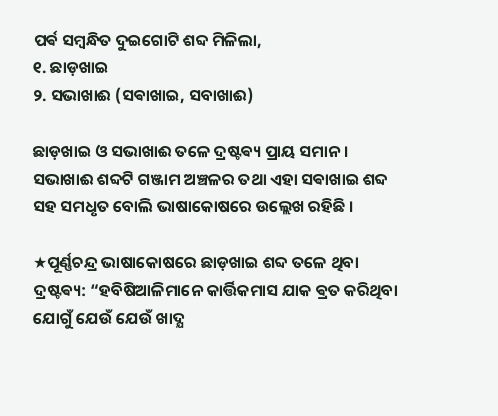ପର୍ଵ ସମ୍ଵନ୍ଧିତ ଦୁଇଗୋଟି ଶବ୍ଦ ମିଳିଲା,
୧. ଛାଡ଼ଖାଇ
୨. ସଭାଖାଈ (ସଵାଖାଇ, ସବାଖାଈ)

ଛାଡ଼ଖାଇ ଓ ସଭାଖାଈ ତଳେ ଦ୍ରଷ୍ଟଵ୍ୟ ପ୍ରାୟ ସମାନ । ସଭାଖାଈ ଶବ୍ଦଟି ଗଞ୍ଜାମ ଅଞ୍ଚଳର ତଥା ଏହା ସଵାଖାଇ ଶବ୍ଦ ସହ ସମଧୃତ ବୋଲି ଭାଷାକୋଷରେ ଉଲ୍ଲେଖ ରହିଛି ।

★ପୂର୍ଣ୍ଣଚନ୍ଦ୍ର ଭାଷାକୋଷରେ ଛାଡ଼ଖାଇ ଶବ୍ଦ ତଳେ ଥିବା ଦ୍ରଷ୍ଟଵ୍ୟ: “ହବିଷିଆଳିମାନେ କାର୍ତ୍ତିକମାସ ଯାକ ଵ୍ରତ କରିଥିବା ଯୋଗୁଁ ଯେଉଁ ଯେଉଁ ଖାଦ୍ଯ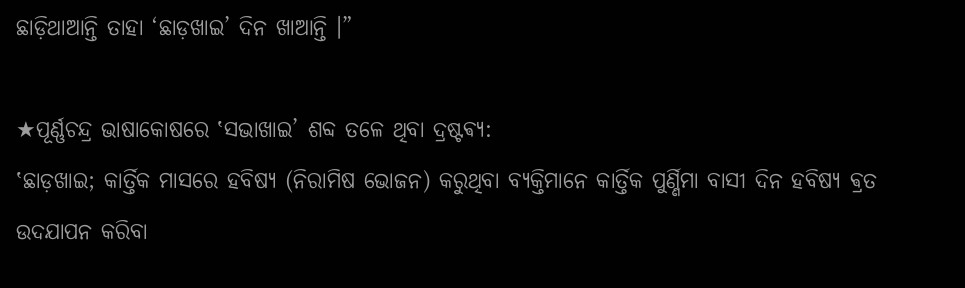ଛାଡ଼ିଥାଆନ୍ତି ତାହା ‘ଛାଡ଼ଖାଇ’ ଦିନ ଖାଆନ୍ତି ।”

★ପୂର୍ଣ୍ଣଚନ୍ଦ୍ର ଭାଷାକୋଷରେ ‛ସଭାଖାଇ’ ଶବ୍ଦ ତଳେ ଥିବା ଦ୍ରଷ୍ଟଵ୍ୟ:
‛ଛାଡ଼ଖାଇ; କାର୍ତ୍ତିକ ମାସରେ ହବିଷ୍ଯ (ନିରାମିଷ ଭୋଜନ) କରୁଥିବା ବ୍ଯକ୍ତିମାନେ କାର୍ତ୍ତିକ ପୁର୍ଣ୍ଣିମା ବାସୀ ଦିନ ହବିଷ୍ଯ ଵ୍ରତ ଉଦଯାପନ କରିବା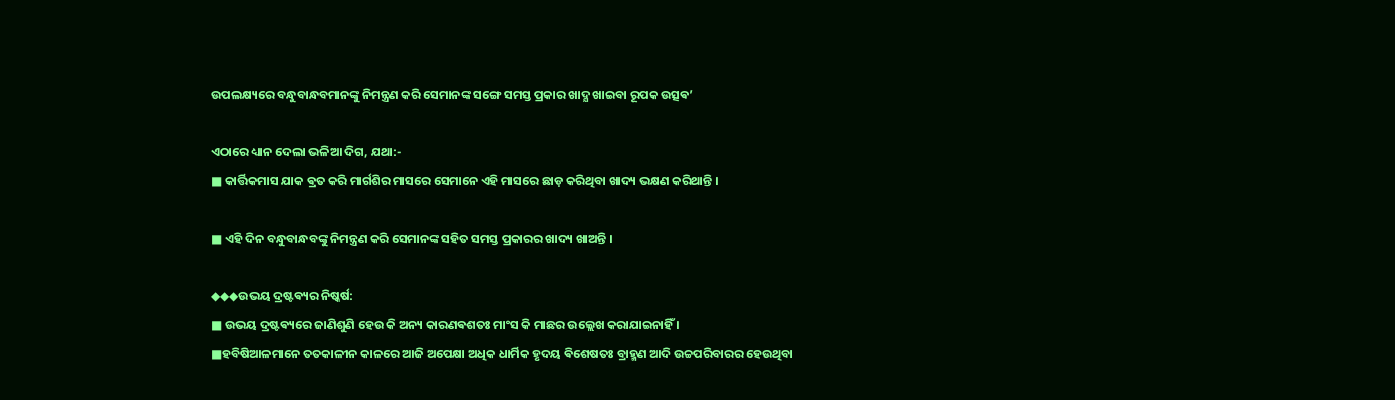ଉପଲକ୍ଷ୍ୟରେ ବନ୍ଧୁବାନ୍ଧବମାନଙ୍କୁ ନିମନ୍ତ୍ରଣ କରି ସେମାନଙ୍କ ସଙ୍ଗେ ସମସ୍ତ ପ୍ରକାର ଖାଦ୍ଯ ଖାଇବା ରୂପକ ଉତ୍ସଵ’

ଏଠାରେ ଧ୍ୟାନ ଦେଲା ଭଳିଆ ଦିଗ, ଯଥା:-
■ କାର୍ତ୍ତିକମାସ ଯାକ ଵ୍ରତ କରି ମାର୍ଗଶିର ମାସରେ ସେମାନେ ଏହି ମାସରେ ଛାଡ଼ କରିଥିବା ଖାଦ୍ୟ ଭକ୍ଷଣ କରିଥାନ୍ତି ।

■ ଏହି ଦିନ ବନ୍ଧୁବାନ୍ଧବଙ୍କୁ ନିମନ୍ତ୍ରଣ କରି ସେମାନଙ୍କ ସହିତ ସମସ୍ତ ପ୍ରକାରର ଖାଦ୍ୟ ଖାଅନ୍ତି ।

◆◆◆ଉଭୟ ଦ୍ରଷ୍ଟଵ୍ୟର ନିଷ୍କର୍ଷ:
■ ଉଭୟ ଦ୍ରଷ୍ଟଵ୍ୟରେ ଜାଣିଶୁଣି ହେଉ କି ଅନ୍ୟ କାରଣଵଶତଃ ମାଂସ କି ମାଛର ଉଲ୍ଲେଖ କରାଯାଇନାହିଁ ।
■ହବିଷିଆଳମାନେ ତତକାଳୀନ କାଳରେ ଆଜି ଅପେକ୍ଷା ଅଧିକ ଧାର୍ମିକ ହୃଦୟ ଵିଶେଷତଃ ବ୍ରାହ୍ମଣ ଆଦି ଉଚ୍ଚପରିବାରର ହେଉଥିବା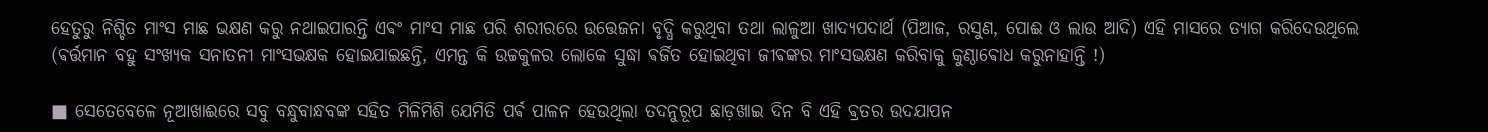ହେତୁରୁ ନିଶ୍ଚିତ ମାଂସ ମାଛ ଭକ୍ଷଣ କରୁ ନଥାଇପାରନ୍ତି ଏଵଂ ମାଂସ ମାଛ ପରି ଶରୀରରେ ଉତ୍ତେଜନା ବୃଦ୍ଧି କରୁଥିବା ତଥା ଲାଳୁଆ ଖାଦ୍ୟପଦାର୍ଥ (ପିଆଜ, ରସୁଣ, ପୋଈ ଓ ଲାଉ ଆଦି) ଏହି ମାସରେ ତ୍ୟାଗ କରିଦେଉଥିଲେ (ଵର୍ତ୍ତମାନ ବହୁ ସଂଖ୍ୟକ ସନାତନୀ ମାଂସଭକ୍ଷକ ହୋଇଯାଇଛନ୍ତି, ଏମନ୍ତ କି ଉଚ୍ଚକୁଳର ଲୋକେ ସୁଦ୍ଧା ଵର୍ଜିତ ହୋଇଥିବା ଜୀଵଙ୍କର ମାଂସଭକ୍ଷଣ କରିବାକୁ କୁଣ୍ଠାଵୋଧ କରୁନାହାନ୍ତି !)

■ ସେତେବେଳେ ନୂଆଖାଈରେ ସବୁ ବନ୍ଧୁବାନ୍ଧବଙ୍କ ସହିତ ମିଳିମିଶି ଯେମିତି ପର୍ଵ ପାଳନ ହେଉଥିଲା ତଦନୁରୂପ ଛାଡ଼ଖାଇ ଦିନ ବି ଏହି ଵ୍ରତର ଉଦଯାପନ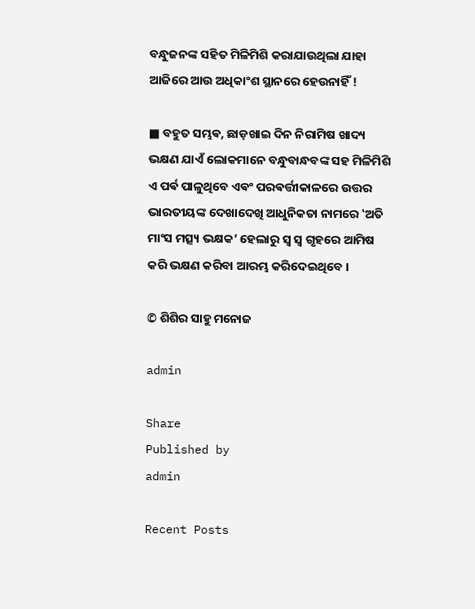ବନ୍ଧୁଜନଙ୍କ ସହିତ ମିଳିମିଶି କରାଯାଉଥିଲା ଯାହା ଆଜିରେ ଆଉ ଅଧିକାଂଶ ସ୍ଥାନରେ ହେଉନାହିଁ !

■ ବହୁତ ସମ୍ଭଵ, ଛାଡ଼ଖାଇ ଦିନ ନିରାମିଷ ଖାଦ୍ୟ ଭକ୍ଷଣ ଯାଏଁ ଲୋକମାନେ ବନ୍ଧୁବାନ୍ଧବଙ୍କ ସହ ମିଳିମିଶି ଏ ପର୍ଵ ପାଳୁଥିବେ ଏଵଂ ପରଵର୍ତ୍ତୀକାଳରେ ଉତ୍ତର ଭାରତୀୟଙ୍କ ଦେଖାଦେଖି ଆଧୁନିକତା ନାମରେ ‛ଅତି ମାଂସ ମତ୍ସ୍ୟ ଭକ୍ଷକ’ ହେଲାରୁ ସ୍ଵ ସ୍ଵ ଗୃହରେ ଆମିଷ କରି ଭକ୍ଷଣ କରିବା ଆରମ୍ଭ କରିଦେଇଥିବେ ।

© ଶିଶିର ସାହୁ ମନୋଜ

admin

Share
Published by
admin

Recent Posts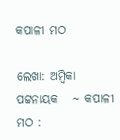କପାଳୀ ମଠ

ଲେଖା: ଅମ୍ବିକା ପଟ୍ଟନାୟକ   ∼ କପାଳୀ ମଠ :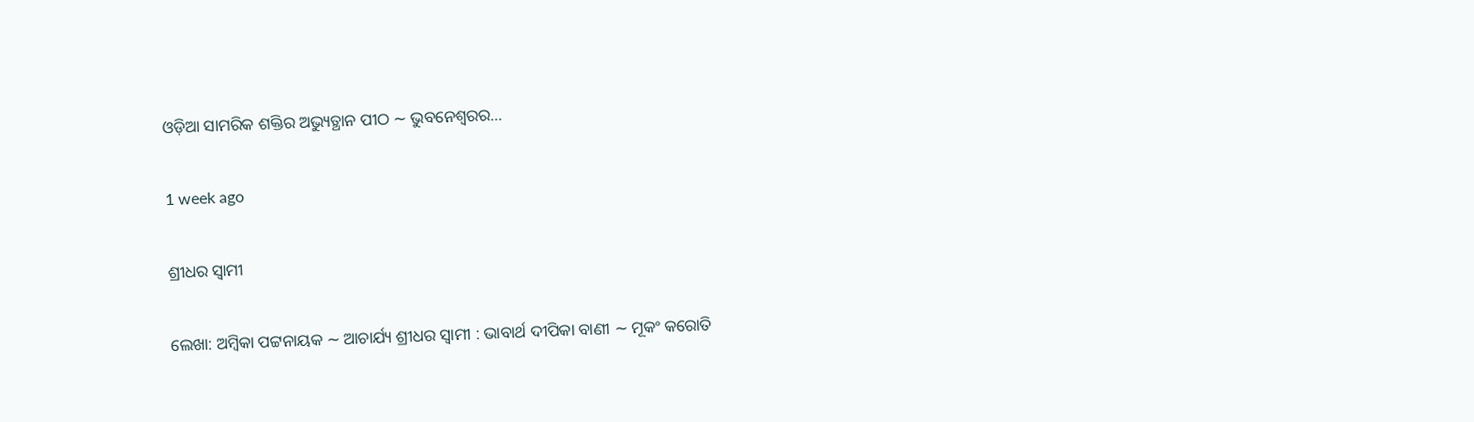ଓଡ଼ିଆ ସାମରିକ ଶକ୍ତିର ଅଭ୍ୟୁତ୍ଥାନ ପୀଠ ∼ ଭୁବନେଶ୍ୱରର…

1 week ago

ଶ୍ରୀଧର ସ୍ୱାମୀ

ଲେଖା: ଅମ୍ବିକା ପଟ୍ଟନାୟକ ∼ ଆଚାର୍ଯ୍ୟ ଶ୍ରୀଧର ସ୍ୱାମୀ : ଭାବାର୍ଥ ଦୀପିକା ବାଣୀ ∼ ମୂକଂ କରୋତି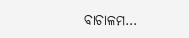ବାଚାଳମ…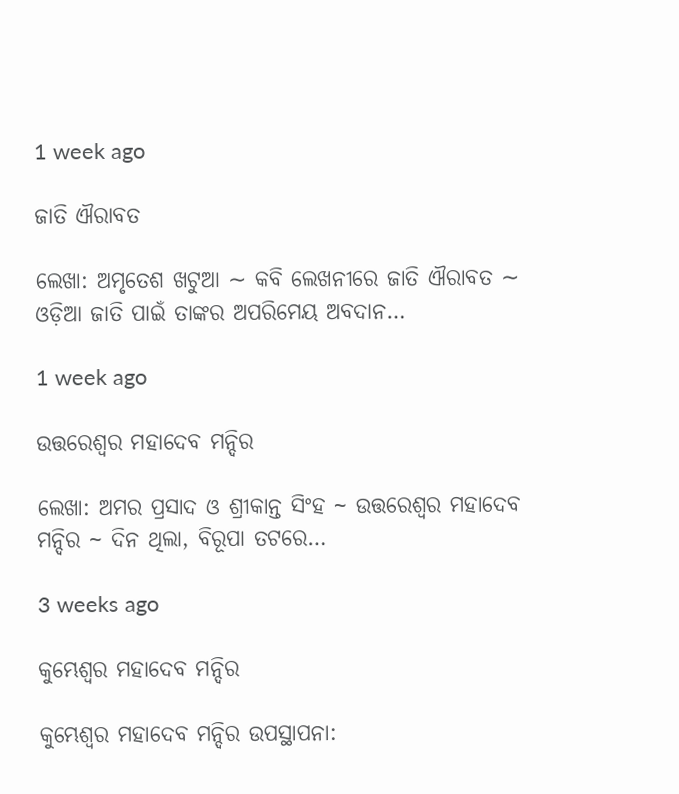1 week ago

ଜାତି ଐରାବତ

ଲେଖା: ଅମୃତେଶ ଖଟୁଆ ∼ କବି ଲେଖନୀରେ ଜାତି ଐରାବତ ∼ ଓଡ଼ିଆ ଜାତି ପାଇଁ ତାଙ୍କର ଅପରିମେୟ ଅବଦାନ…

1 week ago

ଉତ୍ତରେଶ୍ଵର ମହାଦେବ ମନ୍ଦିର

ଲେଖା: ଅମର ପ୍ରସାଦ ଓ ଶ୍ରୀକାନ୍ତ ସିଂହ ~ ଉତ୍ତରେଶ୍ଵର ମହାଦେବ ମନ୍ଦିର ~ ଦିନ ଥିଲା, ବିରୂପା ତଟରେ…

3 weeks ago

କୁମ୍ଭେଶ୍ୱର ମହାଦେବ ମନ୍ଦିର

କୁମ୍ଭେଶ୍ୱର ମହାଦେବ ମନ୍ଦିର ଉପସ୍ଥାପନା: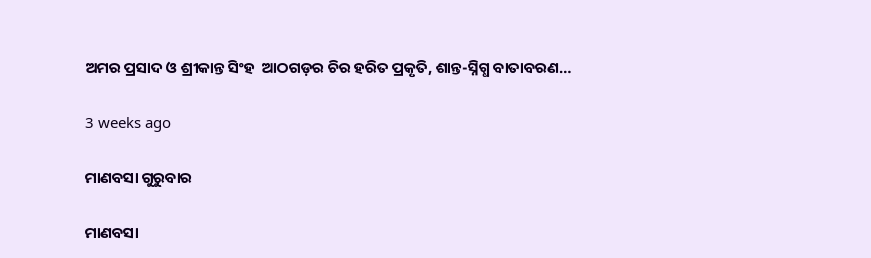ଅମର ପ୍ରସାଦ ଓ ଶ୍ରୀକାନ୍ତ ସିଂହ  ଆଠଗଡ଼ର ଚିର ହରିତ ପ୍ରକୃତି, ଶାନ୍ତ-ସ୍ନିଗ୍ଧ ବାତାବରଣ…

3 weeks ago

ମାଣବସା ଗୁରୁବାର

ମାଣବସା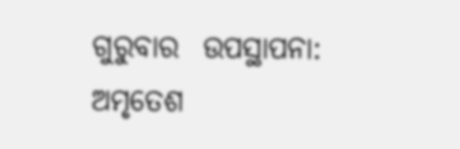ଗୁରୁବାର  ଉପସ୍ଥାପନା: ଅମୃତେଶ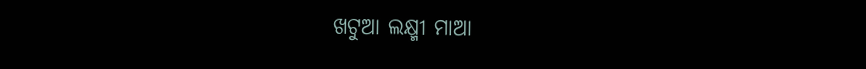ଖଟୁଆ ଲକ୍ଷ୍ମୀ ମାଆ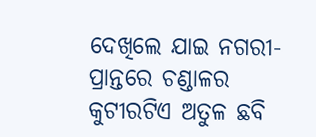ଦେଖିଲେ ଯାଇ ନଗରୀ-ପ୍ରାନ୍ତରେ ଚଣ୍ଡାଳର କୁଟୀରଟିଏ ଅତୁଳ ଛବି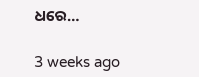ଧରେ…

3 weeks ago